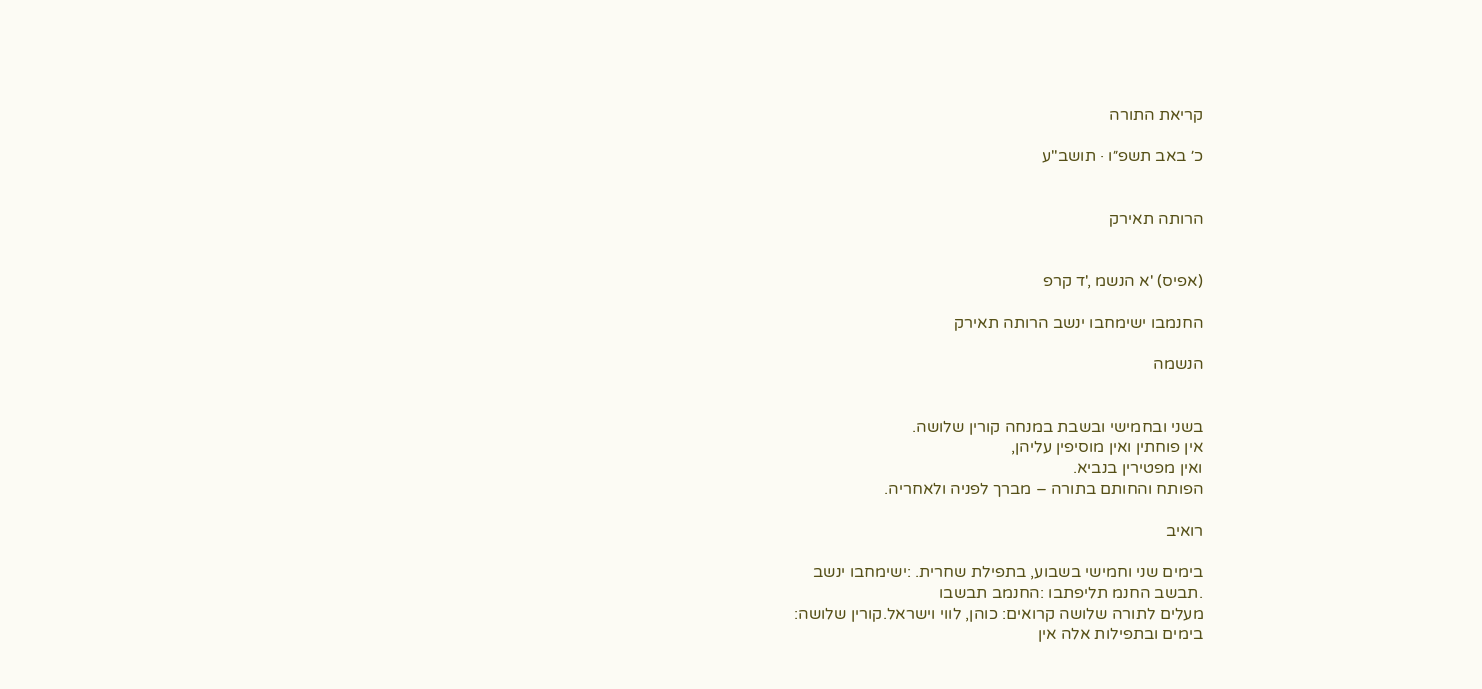קריאת התורה

כ׳ באב תשפ״ו · תושב"ע


הרותה תאירק


(אפיס) 'א הנשמ ,'ד קרפ

החנמבו ישימחבו ינשב הרותה תאירק

הנשמה


בשני ובחמישי ובשבת במנחה קורין שלושה.
אין פוחתין ואין מוסיפין עליהן,
ואין מפטירין בנביא.
הפותח והחותם בתורה – מברך לפניה ולאחריה.

רואיב

בימים שני וחמישי בשבוע, בתפילת שחרית. :ישימחבו ינשב
.תבשב החנמ תליפתבו :החנמב תבשבו
מעלים לתורה שלושה קרואים: כוהן, לווי וישראל.קורין שלושה:
בימים ובתפילות אלה אין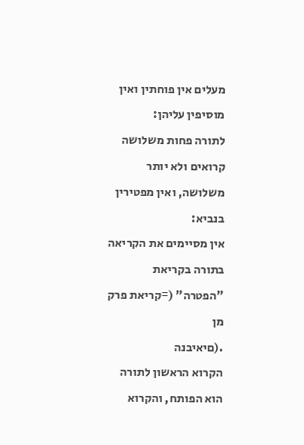מעלים אין פוחתין ואין מוסיפין עליהן:
לתורה פחות משלושה קרואים ולא יותר משלושה, ואין מפטירין בנביא:
אין מסיימים את הקריאה בתורה בקריאת "הפטרה" (=קריאת פרק מן
.(םיאיבנה
הקרוא הראשון לתורה הוא הפותח, והקרוא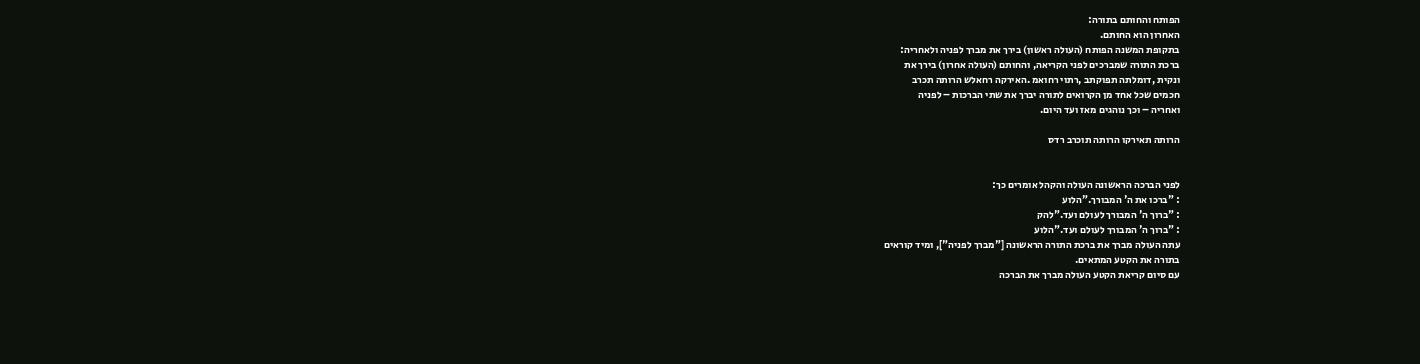הפותח והחותם בתורה:
האחרון הוא החותם.
בתקופת המשנה הפותח (העולה ראשון) בירך את מברך לפניה ולאחריה:
ברכת התורה שמברכים לפני הקריאה, והחותם (העולה אחרון) בירך את
ונקית ,דומלתה תפוקתב ,רתוי רחואמ .האירקה רחאלש הרותה תכרב
חכמים שכל אחד מן הקרואים לתורה יברך את שתי הברכות – לפניה
ואחריה – וכך נוהגים מאז ועד היום.

הרותה תאירקו הרותה תוכרב רדס


לפני הברכה הראשונה העולה והקהל אומרים כך:
: "ברכו את ה' המבורך."הלוע
: "ברוך ה' המבורך לעולם ועד."להק
: "ברוך ה' המבורך לעולם ועד."הלוע
עתה העולה מברך את ברכת התורה הראשונה ["מברך לפניה"], ומיד קוראים
בתורה את הקטע המתאים.
עם סיום קריאת הקטע העולה מברך את הברכה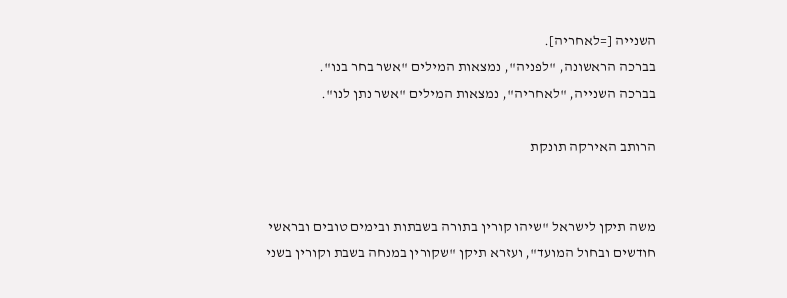השנייה [=לאחריה].
בברכה הראשונה, "לפניה", נמצאות המילים "אשר בחר בנו".
בברכה השנייה, "לאחריה", נמצאות המילים "אשר נתן לנו".

הרותב האירקה תונקת


משה תיקן לישראל "שיהו קורין בתורה בשבתות ובימים טובים ובראשי
חודשים ובחול המועד", ועזרא תיקן "שקורין במנחה בשבת וקורין בשני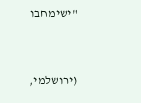"ישימחבו


(ירושלמי,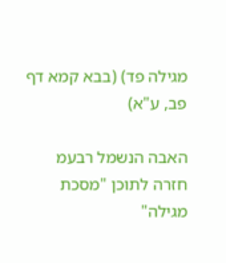מגילה פד) (בבא קמא דף פב, ע"א)

האבה הנשמל רבעמ חזרה לתוכן "מסכת מגילה"